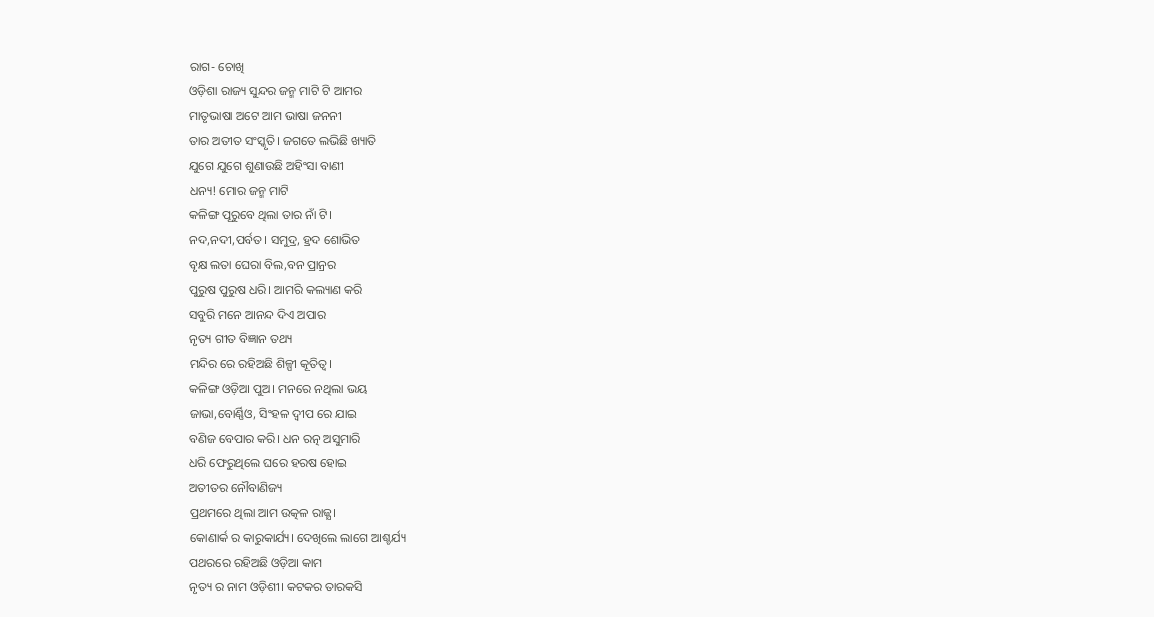ରାଗ- ଚୋଖି
ଓଡ଼ିଶା ରାଜ୍ୟ ସୁନ୍ଦର ଜନ୍ମ ମାଟି ଟି ଆମର
ମାତୃଭାଷା ଅଟେ ଆମ ଭାଷା ଜନନୀ
ତାର ଅତୀତ ସଂସ୍କୃତି। ଜଗତେ ଲଭିଛି ଖ୍ୟାତି
ଯୁଗେ ଯୁଗେ ଶୁଣାଉଛି ଅହିଂସା ବାଣୀ
ଧନ୍ୟ! ମୋର ଜନ୍ମ ମାଟି
କଳିଙ୍ଗ ପୂରୁବେ ଥିଲା ତାର ନାଁ ଟି।
ନଦ,ନଦୀ,ପର୍ବତ। ସମୁଦ୍ର, ହ୍ରଦ ଶୋଭିତ
ବୃକ୍ଷ ଲତା ଘେରା ବିଲ,ବନ ପ୍ରାନ୍ରର
ପୁରୁଷ ପୁରୁଷ ଧରି। ଆମରି କଲ୍ୟାଣ କରି
ସବୁରି ମନେ ଆନନ୍ଦ ଦିଏ ଅପାର
ନୃତ୍ୟ ଗୀତ ବିଜ୍ଞାନ ତଥ୍ୟ
ମନ୍ଦିର ରେ ରହିଅଛି ଶିଳ୍ପୀ କୂତିତ୍ବ।
କଳିଙ୍ଗ ଓଡ଼ିଆ ପୁଅ। ମନରେ ନଥିଲା ଭୟ
ଜାଭା,ବୋର୍ଣ୍ଣିଓ, ସିଂହଳ ଦ୍ୱୀପ ରେ ଯାଇ
ବଣିଜ ବେପାର କରି। ଧନ ରତ୍ନ ଅସୁମାରି
ଧରି ଫେରୁଥିଲେ ଘରେ ହରଷ ହୋଇ
ଅତୀତର ନୌବାଣିଜ୍ୟ
ପ୍ରଥମରେ ଥିଲା ଆମ ଉତ୍କଳ ରାଜ୍ଯ।
କୋଣାର୍କ ର କାରୁକାର୍ଯ୍ୟ। ଦେଖିଲେ ଲାଗେ ଆଶ୍ଚର୍ଯ୍ୟ
ପଥରରେ ରହିଅଛି ଓଡ଼ିଆ କାମ
ନୃତ୍ୟ ର ନାମ ଓଡ଼ିଶୀ। କଟକର ତାରକସି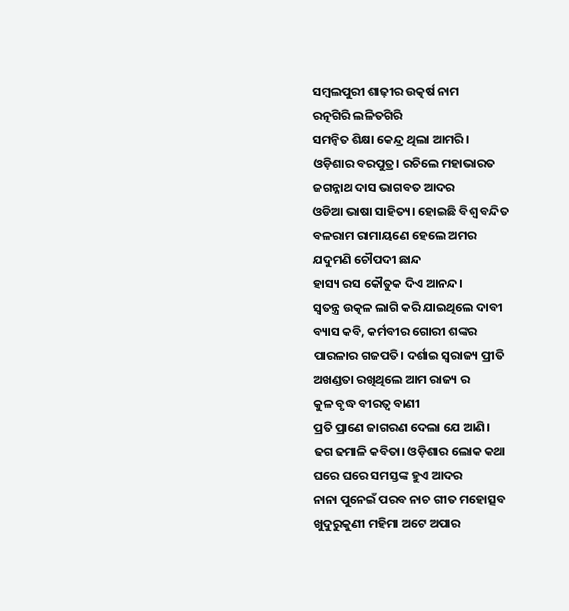ସମ୍ବଲପୁରୀ ଶାଢ଼ୀର ଉତ୍କର୍ଷ ନାମ
ରତ୍ନଗିରି ଲଳିତଗିରି
ସମନ୍ୱିତ ଶିକ୍ଷା କେନ୍ଦ୍ର ଥିଲା ଆମରି।
ଓଡ଼ିଶାର ବରପୁତ୍ର। ରଚିଲେ ମହାଭାରତ
ଜଗନ୍ନାଥ ଦାସ ଭାଗବତ ଆଦର
ଓଡିଆ ଭାଷା ସାହିତ୍ୟ। ହୋଇଛି ବିଶ୍ୱ ବନ୍ଦିତ
ବଳରାମ ରାମାୟଣେ ହେଲେ ଅମର
ଯଦୁମଣି ଚୌପଦୀ ଛାନ୍ଦ
ହାସ୍ୟ ରସ କୌତୁକ ଦିଏ ଆନନ୍ଦ।
ସ୍ଵତନ୍ତ୍ର ଉତ୍କଳ ଲାଗି କରି ଯାଇଥିଲେ ଦାବୀ
ବ୍ୟାସ କବି, କର୍ମବୀର ଗୋରୀ ଶଙ୍କର
ପାରଳାର ଗଜପତି। ଦର୍ଶାଇ ସ୍ଵରାଜ୍ୟ ପ୍ରୀତି
ଅଖଣ୍ଡତା ରଖିଥିଲେ ଆମ ରାଜ୍ୟ ର
କୁଳ ବୃଦ୍ଧ ବୀରତ୍ବ ବାଣୀ
ପ୍ରତି ପ୍ରାଣେ ଜାଗରଣ ଦେଲା ଯେ ଆଣି।
ଢଗ ଢମାଳି କବିତା। ଓଡ଼ିଶାର ଲୋକ କଥା
ଘରେ ଘରେ ସମସ୍ତଙ୍କ ହୁଏ ଆଦର
ନାନା ପୁନେଇଁ ପରବ ନାଚ ଗୀତ ମହୋତ୍ସବ
ଖୁଦୁରୁକୁଣୀ ମହିମା ଅଟେ ଅପାର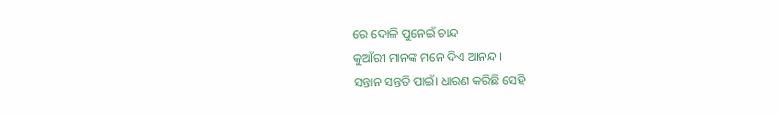ରେ ଦୋଳି ପୁନେଇଁ ଚାନ୍ଦ
କୁଆଁରୀ ମାନଙ୍କ ମନେ ଦିଏ ଆନନ୍ଦ।
ସନ୍ତାନ ସନ୍ତତି ପାଇଁ। ଧାରଣ କରିଛି ସେହି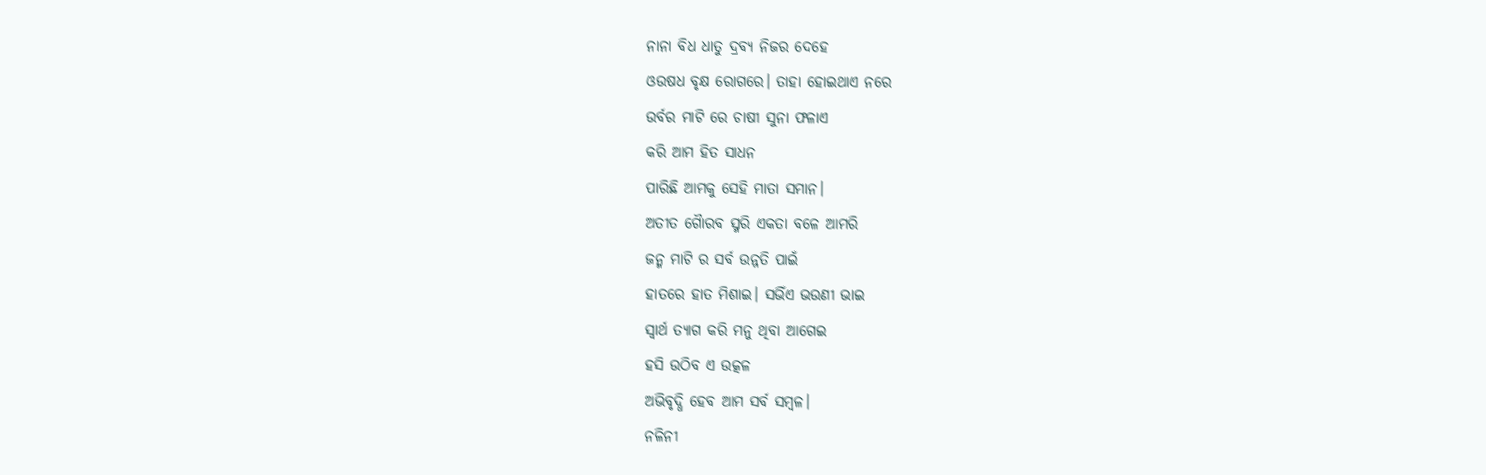ନାନା ବିଧ ଧାତୁ ଦ୍ରବ୍ଯ ନିଜର ଦେହେ
ଓଉଷଧ ବୃକ୍ଷ ରୋଗରେ। ତାହା ହୋଇଥାଏ ନରେ
ଉର୍ବର ମାଟି ରେ ଚାଷୀ ସୁନା ଫଳାଏ
କରି ଆମ ହିତ ସାଧନ
ପାରିଛି ଆମକୁ ସେହି ମାତା ସମାନ।
ଅତୀତ ଗୋୖରବ ସ୍ମରି ଏକତା ବଳେ ଆମରି
ଜନ୍ମ ମାଟି ର ସର୍ବ ଉନ୍ନତି ପାଇଁ
ହାତରେ ହାତ ମିଶାଇ। ସଭିଁଏ ଭଉଣୀ ଭାଇ
ସ୍ଵାର୍ଥ ତ୍ୟାଗ କରି ମନୁ ଥିବା ଆଗେଇ
ହସି ଉଠିବ ଏ ଉତ୍କଳ
ଅଭିବୃଦ୍ଧି ହେବ ଆମ ସର୍ବ ସମ୍ୱଳ।
ନଳିନୀ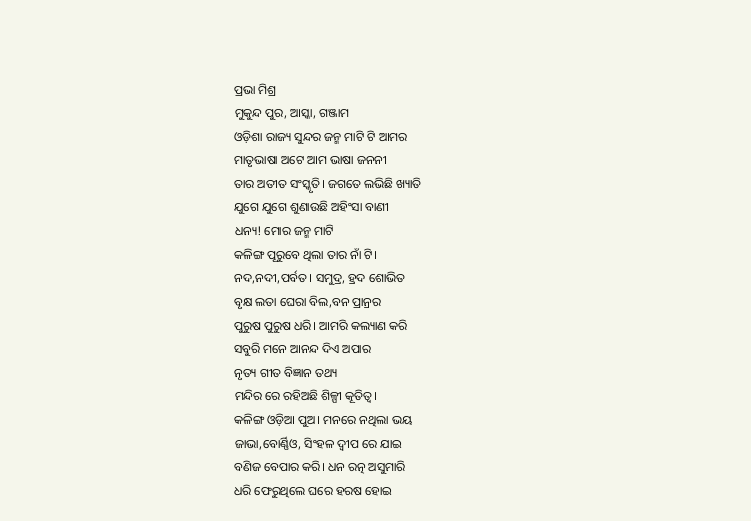ପ୍ରଭା ମିଶ୍ର
ମୁକୁନ୍ଦ ପୁର, ଆସ୍କା, ଗଞ୍ଜାମ
ଓଡ଼ିଶା ରାଜ୍ୟ ସୁନ୍ଦର ଜନ୍ମ ମାଟି ଟି ଆମର
ମାତୃଭାଷା ଅଟେ ଆମ ଭାଷା ଜନନୀ
ତାର ଅତୀତ ସଂସ୍କୃତି। ଜଗତେ ଲଭିଛି ଖ୍ୟାତି
ଯୁଗେ ଯୁଗେ ଶୁଣାଉଛି ଅହିଂସା ବାଣୀ
ଧନ୍ୟ! ମୋର ଜନ୍ମ ମାଟି
କଳିଙ୍ଗ ପୂରୁବେ ଥିଲା ତାର ନାଁ ଟି।
ନଦ,ନଦୀ,ପର୍ବତ। ସମୁଦ୍ର, ହ୍ରଦ ଶୋଭିତ
ବୃକ୍ଷ ଲତା ଘେରା ବିଲ,ବନ ପ୍ରାନ୍ରର
ପୁରୁଷ ପୁରୁଷ ଧରି। ଆମରି କଲ୍ୟାଣ କରି
ସବୁରି ମନେ ଆନନ୍ଦ ଦିଏ ଅପାର
ନୃତ୍ୟ ଗୀତ ବିଜ୍ଞାନ ତଥ୍ୟ
ମନ୍ଦିର ରେ ରହିଅଛି ଶିଳ୍ପୀ କୂତିତ୍ବ।
କଳିଙ୍ଗ ଓଡ଼ିଆ ପୁଅ। ମନରେ ନଥିଲା ଭୟ
ଜାଭା,ବୋର୍ଣ୍ଣିଓ, ସିଂହଳ ଦ୍ୱୀପ ରେ ଯାଇ
ବଣିଜ ବେପାର କରି। ଧନ ରତ୍ନ ଅସୁମାରି
ଧରି ଫେରୁଥିଲେ ଘରେ ହରଷ ହୋଇ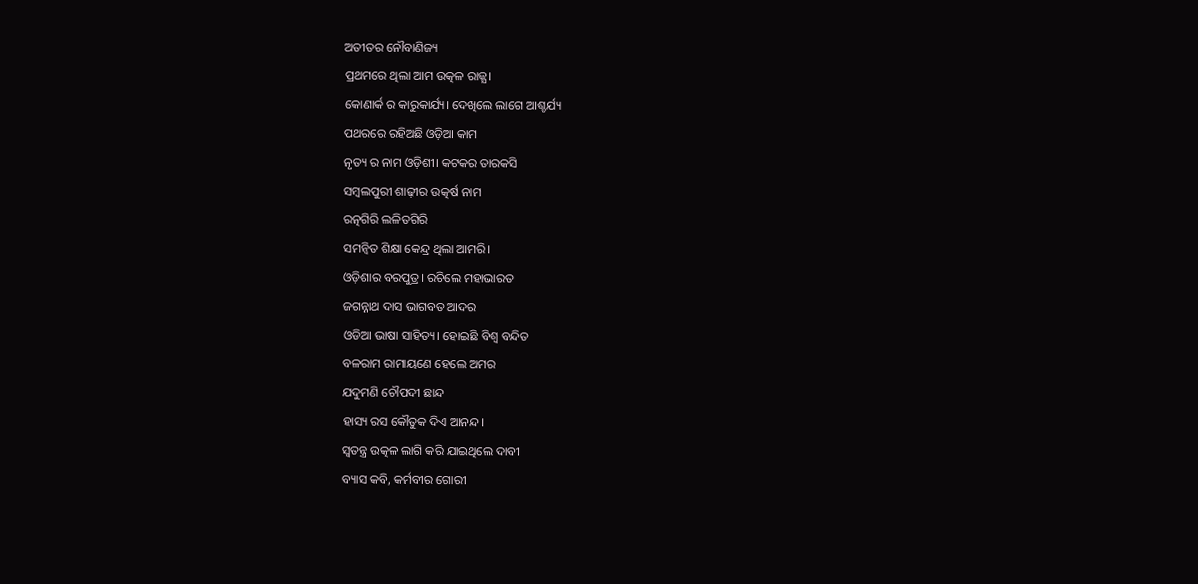ଅତୀତର ନୌବାଣିଜ୍ୟ
ପ୍ରଥମରେ ଥିଲା ଆମ ଉତ୍କଳ ରାଜ୍ଯ।
କୋଣାର୍କ ର କାରୁକାର୍ଯ୍ୟ। ଦେଖିଲେ ଲାଗେ ଆଶ୍ଚର୍ଯ୍ୟ
ପଥରରେ ରହିଅଛି ଓଡ଼ିଆ କାମ
ନୃତ୍ୟ ର ନାମ ଓଡ଼ିଶୀ। କଟକର ତାରକସି
ସମ୍ବଲପୁରୀ ଶାଢ଼ୀର ଉତ୍କର୍ଷ ନାମ
ରତ୍ନଗିରି ଲଳିତଗିରି
ସମନ୍ୱିତ ଶିକ୍ଷା କେନ୍ଦ୍ର ଥିଲା ଆମରି।
ଓଡ଼ିଶାର ବରପୁତ୍ର। ରଚିଲେ ମହାଭାରତ
ଜଗନ୍ନାଥ ଦାସ ଭାଗବତ ଆଦର
ଓଡିଆ ଭାଷା ସାହିତ୍ୟ। ହୋଇଛି ବିଶ୍ୱ ବନ୍ଦିତ
ବଳରାମ ରାମାୟଣେ ହେଲେ ଅମର
ଯଦୁମଣି ଚୌପଦୀ ଛାନ୍ଦ
ହାସ୍ୟ ରସ କୌତୁକ ଦିଏ ଆନନ୍ଦ।
ସ୍ଵତନ୍ତ୍ର ଉତ୍କଳ ଲାଗି କରି ଯାଇଥିଲେ ଦାବୀ
ବ୍ୟାସ କବି, କର୍ମବୀର ଗୋରୀ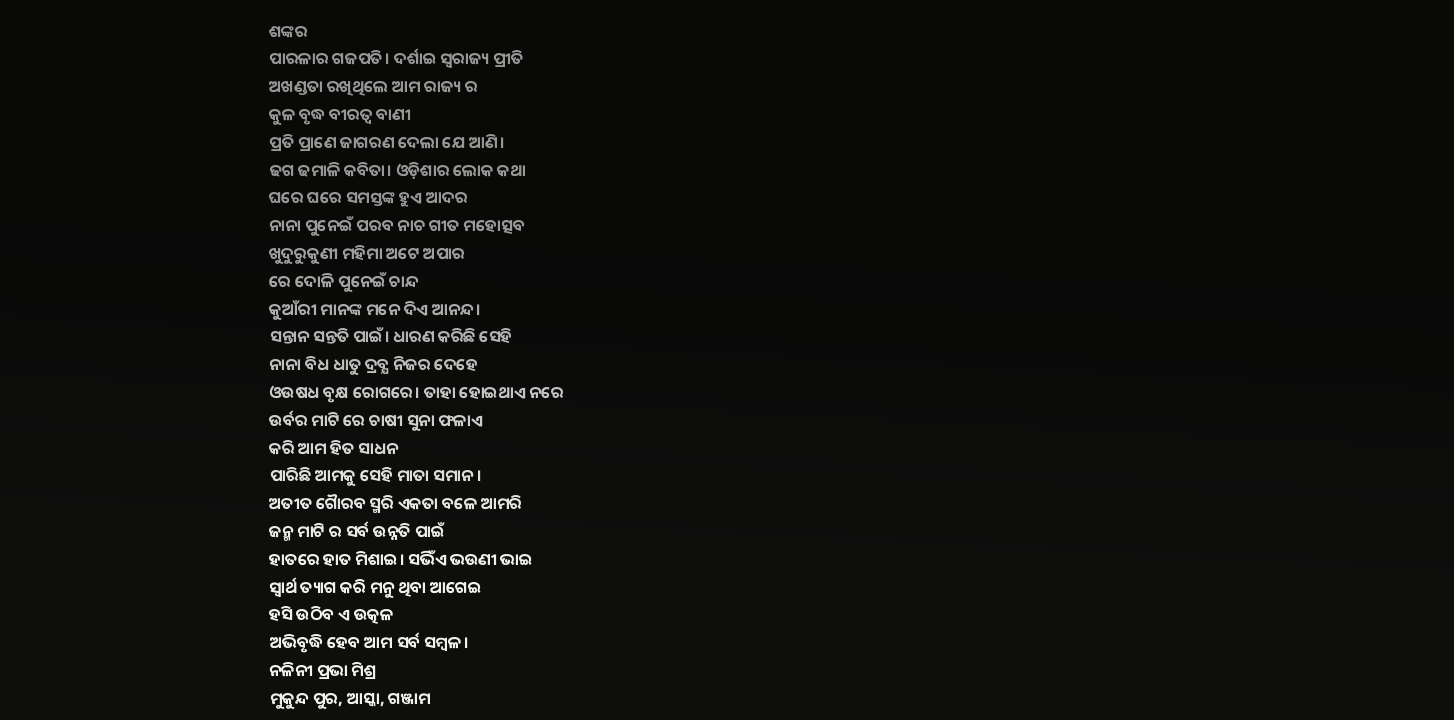ଶଙ୍କର
ପାରଳାର ଗଜପତି। ଦର୍ଶାଇ ସ୍ଵରାଜ୍ୟ ପ୍ରୀତି
ଅଖଣ୍ଡତା ରଖିଥିଲେ ଆମ ରାଜ୍ୟ ର
କୁଳ ବୃଦ୍ଧ ବୀରତ୍ବ ବାଣୀ
ପ୍ରତି ପ୍ରାଣେ ଜାଗରଣ ଦେଲା ଯେ ଆଣି।
ଢଗ ଢମାଳି କବିତା। ଓଡ଼ିଶାର ଲୋକ କଥା
ଘରେ ଘରେ ସମସ୍ତଙ୍କ ହୁଏ ଆଦର
ନାନା ପୁନେଇଁ ପରବ ନାଚ ଗୀତ ମହୋତ୍ସବ
ଖୁଦୁରୁକୁଣୀ ମହିମା ଅଟେ ଅପାର
ରେ ଦୋଳି ପୁନେଇଁ ଚାନ୍ଦ
କୁଆଁରୀ ମାନଙ୍କ ମନେ ଦିଏ ଆନନ୍ଦ।
ସନ୍ତାନ ସନ୍ତତି ପାଇଁ। ଧାରଣ କରିଛି ସେହି
ନାନା ବିଧ ଧାତୁ ଦ୍ରବ୍ଯ ନିଜର ଦେହେ
ଓଉଷଧ ବୃକ୍ଷ ରୋଗରେ। ତାହା ହୋଇଥାଏ ନରେ
ଉର୍ବର ମାଟି ରେ ଚାଷୀ ସୁନା ଫଳାଏ
କରି ଆମ ହିତ ସାଧନ
ପାରିଛି ଆମକୁ ସେହି ମାତା ସମାନ।
ଅତୀତ ଗୋୖରବ ସ୍ମରି ଏକତା ବଳେ ଆମରି
ଜନ୍ମ ମାଟି ର ସର୍ବ ଉନ୍ନତି ପାଇଁ
ହାତରେ ହାତ ମିଶାଇ। ସଭିଁଏ ଭଉଣୀ ଭାଇ
ସ୍ଵାର୍ଥ ତ୍ୟାଗ କରି ମନୁ ଥିବା ଆଗେଇ
ହସି ଉଠିବ ଏ ଉତ୍କଳ
ଅଭିବୃଦ୍ଧି ହେବ ଆମ ସର୍ବ ସମ୍ୱଳ।
ନଳିନୀ ପ୍ରଭା ମିଶ୍ର
ମୁକୁନ୍ଦ ପୁର, ଆସ୍କା, ଗଞ୍ଜାମ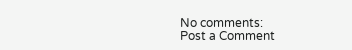No comments:
Post a Comment